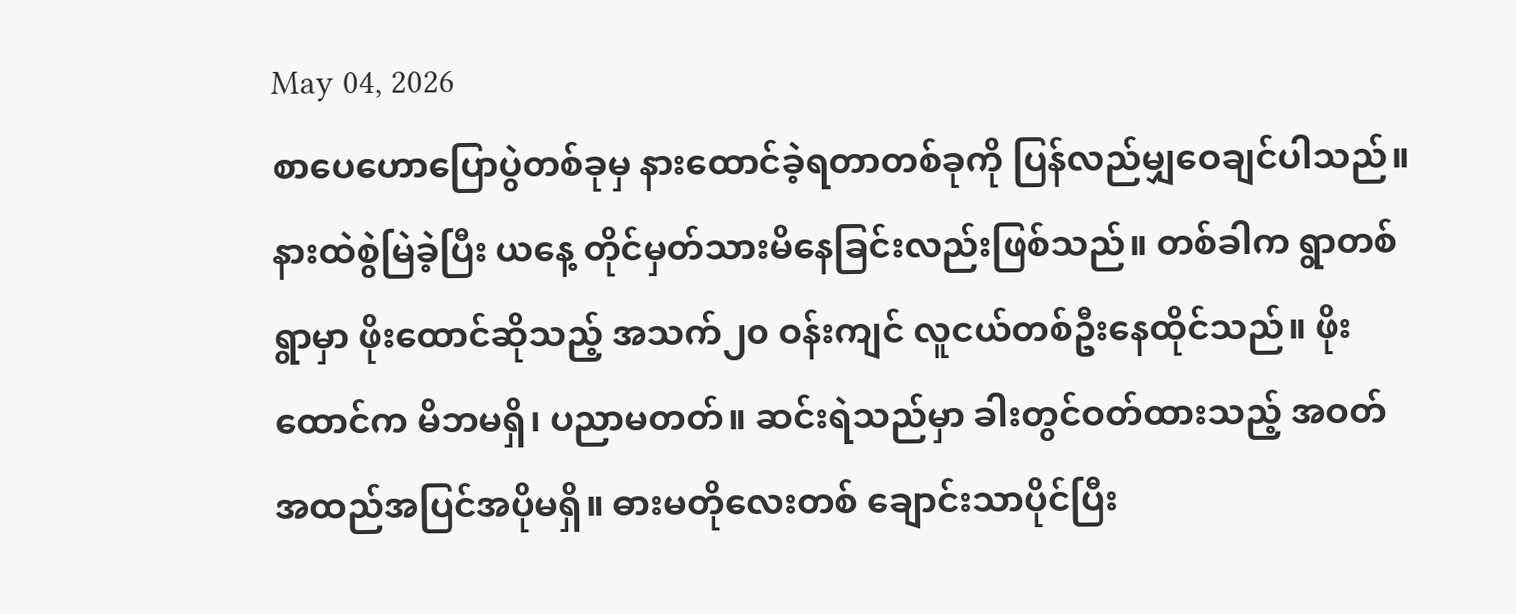May 04, 2026
စာပေဟောပြောပွဲတစ်ခုမှ နားထောင်ခဲ့ရတာတစ်ခုကို ပြန်လည်မျှဝေချင်ပါသည်။ နားထဲစွဲမြဲခဲ့ပြီး ယနေ့ တိုင်မှတ်သားမိနေခြင်းလည်းဖြစ်သည်။ တစ်ခါက ရွာတစ်ရွာမှာ ဖိုးထောင်ဆိုသည့် အသက်၂၀ ဝန်းကျင် လူငယ်တစ်ဦးနေထိုင်သည်။ ဖိုးထောင်က မိဘမရှိ၊ ပညာမတတ်။ ဆင်းရဲသည်မှာ ခါးတွင်ဝတ်ထားသည့် အဝတ်အထည်အပြင်အပိုမရှိ။ ဓားမတိုလေးတစ် ချောင်းသာပိုင်ပြီး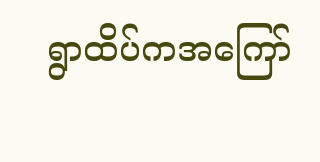ရွာထိပ်ကအကြော်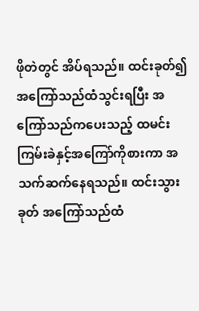ဖိုတဲတွင် အိပ်ရသည်။ ထင်းခုတ်၍ အကြော်သည်ထံသွင်းရပြီး အကြော်သည်ကပေးသည့် ထမင်းကြမ်းခဲနှင့်အကြော်ကိုစားကာ အသက်ဆက်နေရသည်။ ထင်းသွားခုတ် အကြော်သည်ထံ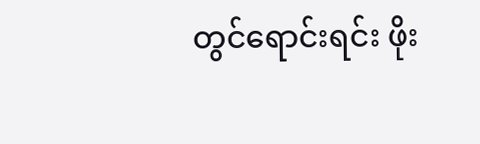တွင်ရောင်းရင်း ဖိုး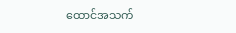ထောင်အသက်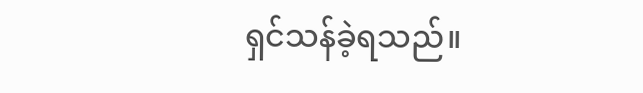ရှင်သန်ခဲ့ရသည်။